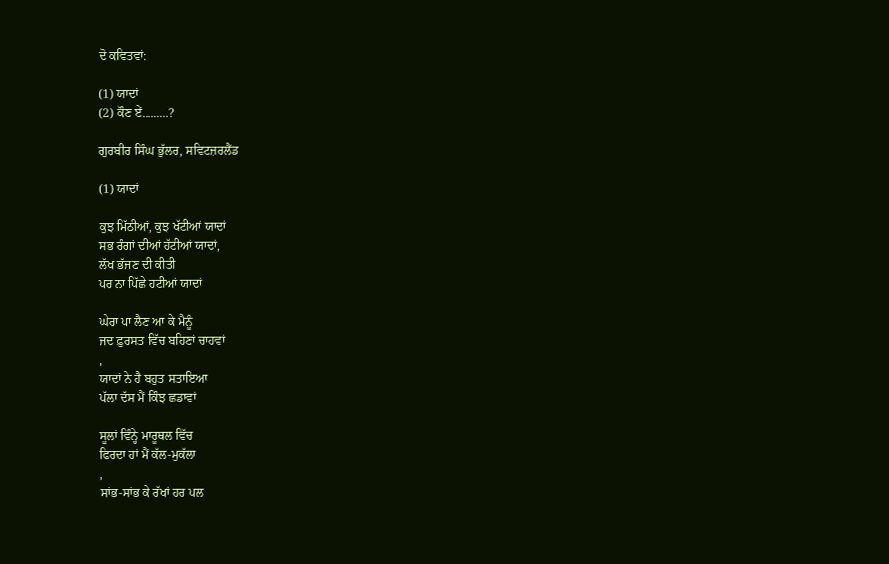ਦੋ ਕਵਿਤਵਾਂ:

(1) ਯਾਦਾਂ
(2) ਕੌਣ ਏਂ.........?

ਗੁਰਬੀਰ ਸਿੰਘ ਭੁੱਲਰ, ਸਵਿਟਜ਼ਰਲੈਂਡ

(1) ਯਾਦਾਂ

ਕੁਝ ਮਿੱਠੀਆਂ, ਕੁਝ ਖੱਟੀਆਂ ਯਾਦਾਂ
ਸਭ ਰੰਗਾਂ ਦੀਆਂ ਹੱਟੀਆਂ ਯਾਦਾਂ,
ਲੱਖ ਭੱਜਣ ਦੀ ਕੀਤੀ
ਪਰ ਨਾ ਪਿੱਛੇ ਹਟੀਆਂ ਯਾਦਾਂ

ਘੇਰਾ ਪਾ ਲੈਣ ਆ ਕੇ ਮੈਨੂੰ
ਜਦ ਫ਼ੁਰਸਤ ਵਿੱਚ ਬਹਿਣਾਂ ਚਾਹਵਾਂ
,
ਯਾਦਾਂ ਨੇ ਹੈ ਬਹੁਤ ਸਤਾਇਆ
ਪੱਲਾ ਦੱਸ ਮੈਂ ਕਿੰਝ ਛਡਾਵਾਂ

ਸੂਲਾਂ ਵਿੰਨ੍ਹੇ ਮਾਰੂਥਲ ਵਿੱਚ
ਫਿਰਦਾ ਹਾਂ ਮੈਂ ਕੱਲ-ਮੁਕੱਲਾ
,
ਸਾਂਭ-ਸਾਂਭ ਕੇ ਰੱਖਾਂ ਹਰ ਪਲ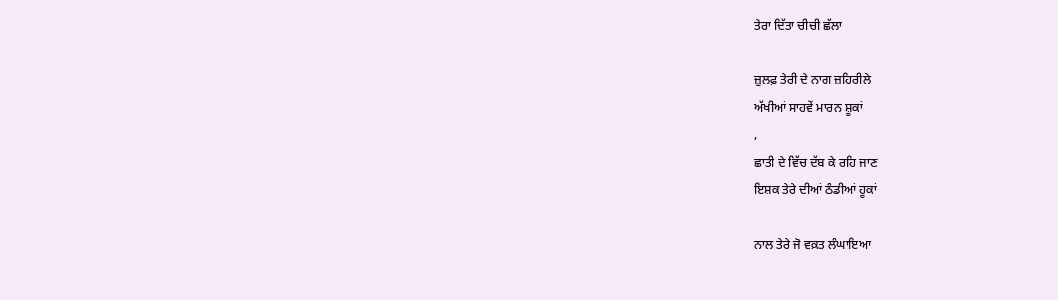ਤੇਰਾ ਦਿੱਤਾ ਚੀਚੀ ਛੱਲਾ

ਜ਼ੁਲਫ਼ ਤੇਰੀ ਦੇ ਨਾਗ ਜ਼ਹਿਰੀਲੇ
ਅੱਖੀਆਂ ਸਾਹਵੇਂ ਮਾਰਨ ਸ਼ੂਕਾਂ
,
ਛਾਤੀ ਦੇ ਵਿੱਚ ਦੱਬ ਕੇ ਰਹਿ ਜਾਣ
ਇਸ਼ਕ ਤੇਰੇ ਦੀਆਂ ਠੰਡੀਆਂ ਹੂਕਾਂ

ਨਾਲ ਤੇਰੇ ਜੋ ਵਕ਼ਤ ਲੰਘਾਇਆ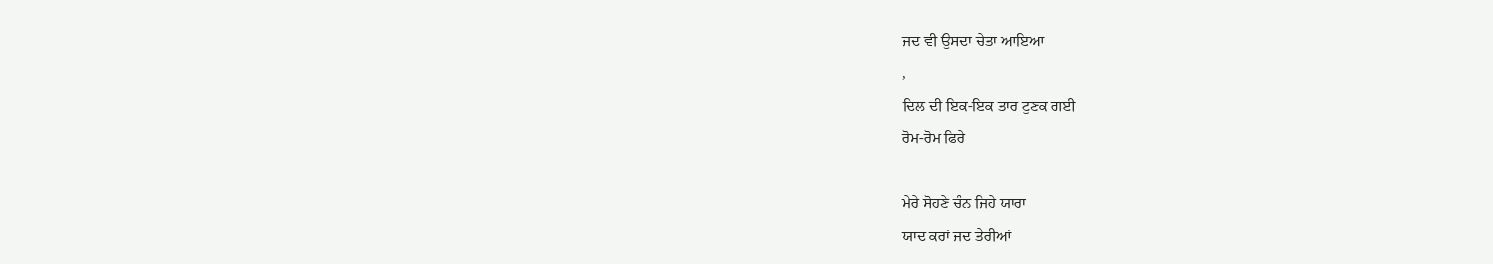ਜਦ ਵੀ ਉਸਦਾ ਚੇਤਾ ਆਇਆ
,
ਦਿਲ ਦੀ ਇਕ-ਇਕ ਤਾਰ ਟੁਣਕ ਗਈ
ਰੋਮ-ਰੋਮ ਫਿਰੇ

ਮੇਰੇ ਸੋਹਣੇ ਚੰਨ ਜਿਹੇ ਯਾਰਾ
ਯਾਦ ਕਰਾਂ ਜਦ ਤੇਰੀਆਂ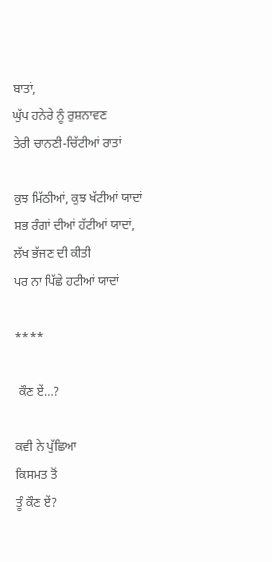ਬਾਤਾਂ,
ਘੁੱਪ ਹਨੇਰੇ ਨੂੰ ਰੁਸ਼ਨਾਵਣ
ਤੇਰੀ ਚਾਨਣੀ-ਚਿੱਟੀਆਂ ਰਾਤਾਂ

ਕੁਝ ਮਿੱਠੀਆਂ, ਕੁਝ ਖੱਟੀਆਂ ਯਾਦਾਂ
ਸਭ ਰੰਗਾਂ ਦੀਆਂ ਹੱਟੀਆਂ ਯਾਦਾਂ,
ਲੱਖ ਭੱਜਣ ਦੀ ਕੀਤੀ
ਪਰ ਨਾ ਪਿੱਛੇ ਹਟੀਆਂ ਯਾਦਾਂ

****

 ਕੌਣ ਏਂ…?

ਕਵੀ ਨੇ ਪੁੱਛਿਆ
ਕਿਸਮਤ ਤੋਂ
ਤੂੰ ਕੌਣ ਏਂ?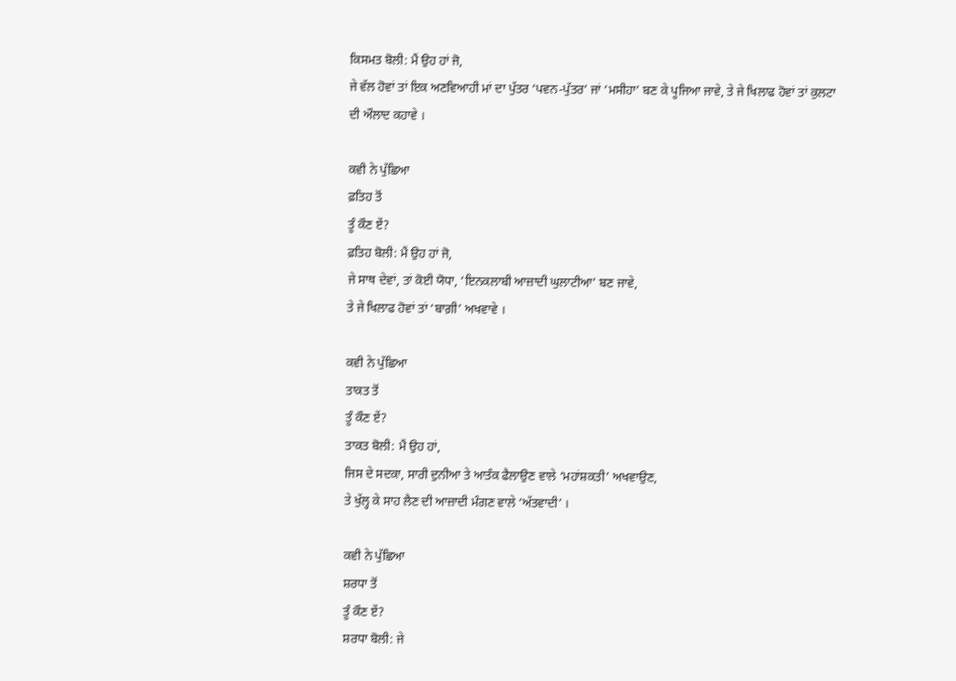ਕਿਸਮਤ ਬੋਲੀ: ਮੈਂ ਉਹ ਹਾਂ ਜੋ,
ਜੇ ਵੱਲ ਹੋਵਾਂ ਤਾਂ ਇਕ ਅਣਵਿਆਹੀ ਮਾਂ ਦਾ ਪੁੱਤਰ ‘ਪਵਨ-ਪੁੱਤਰ’ ਜਾਂ ‘ਮਸੀਹਾ’ ਬਣ ਕੇ ਪੂਜਿਆ ਜਾਵੇ, ਤੇ ਜੇ ਖਿਲਾਫ ਹੋਵਾਂ ਤਾਂ ਕੁਲਟਾ ਦੀ ਔਲਾਦ ਕਹਾਵੇ ।

ਕਵੀ ਨੇ ਪੁੱਛਿਆ
ਫ਼ਤਿਹ ਤੋਂ
ਤੂੰ ਕੌਣ ਏਂ?
ਫ਼ਤਿਹ ਬੋਲੀ: ਮੈਂ ਉਹ ਹਾਂ ਜੋ,
ਜੇ ਸਾਥ ਦੇਵਾਂ, ਤਾਂ ਕੋਈ ਯੋਧਾ, ‘ਇਨਕਲਾਬੀ ਆਜ਼ਾਦੀ ਘੁਲਾਟੀਆ’ ਬਣ ਜਾਵੇ,
ਤੇ ਜੇ ਖਿਲਾਫ ਹੋਵਾਂ ਤਾਂ ‘ਬਾਗ਼ੀ’ ਅਖਵਾਵੇ ।

ਕਵੀ ਨੇ ਪੁੱਛਿਆ
ਤਾਕਤ ਤੋਂ
ਤੂੰ ਕੌਣ ਏਂ?
ਤਾਕਤ ਬੋਲੀ: ਮੈਂ ਉਹ ਹਾਂ,
ਜਿਸ ਦੇ ਸਦਕਾ, ਸਾਰੀ ਦੁਨੀਆ ਤੇ ਆਤੰਕ ਫੈਲਾਉਣ ਵਾਲੇ ‘ਮਹਾਂਸ਼ਕਤੀ’ ਅਖਵਾਉਣ,
ਤੇ ਖੁੱਲ੍ਹ ਕੇ ਸਾਹ ਲੈਣ ਦੀ ਆਜ਼ਾਦੀ ਮੰਗਣ ਵਾਲੇ ‘ਅੱਤਵਾਦੀ’ ।

ਕਵੀ ਨੇ ਪੁੱਛਿਆ
ਸ਼ਰਧਾ ਤੋਂ
ਤੂੰ ਕੌਣ ਏਂ?
ਸ਼ਰਧਾ ਬੋਲੀ: ਜੇ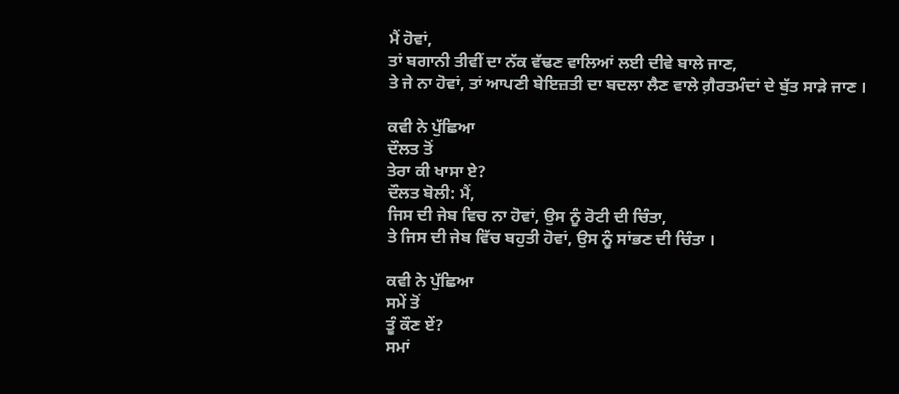ਮੈਂ ਹੋਵਾਂ,
ਤਾਂ ਬਗਾਨੀ ਤੀਵੀਂ ਦਾ ਨੱਕ ਵੱਢਣ ਵਾਲਿਆਂ ਲਈ ਦੀਵੇ ਬਾਲੇ ਜਾਣ,
ਤੇ ਜੇ ਨਾ ਹੋਵਾਂ, ਤਾਂ ਆਪਣੀ ਬੇਇਜ਼ਤੀ ਦਾ ਬਦਲਾ ਲੈਣ ਵਾਲੇ ਗ਼ੈਰਤਮੰਦਾਂ ਦੇ ਬੁੱਤ ਸਾੜੇ ਜਾਣ ।

ਕਵੀ ਨੇ ਪੁੱਛਿਆ
ਦੌਲਤ ਤੋਂ
ਤੇਰਾ ਕੀ ਖਾਸਾ ਏ?
ਦੌਲਤ ਬੋਲੀ: ਮੈਂ,
ਜਿਸ ਦੀ ਜੇਬ ਵਿਚ ਨਾ ਹੋਵਾਂ, ਉਸ ਨੂੰ ਰੋਟੀ ਦੀ ਚਿੰਤਾ,
ਤੇ ਜਿਸ ਦੀ ਜੇਬ ਵਿੱਚ ਬਹੁਤੀ ਹੋਵਾਂ, ਉਸ ਨੂੰ ਸਾਂਭਣ ਦੀ ਚਿੰਤਾ ।

ਕਵੀ ਨੇ ਪੁੱਛਿਆ
ਸਮੇਂ ਤੋਂ
ਤੂੰ ਕੌਣ ਏਂ?
ਸਮਾਂ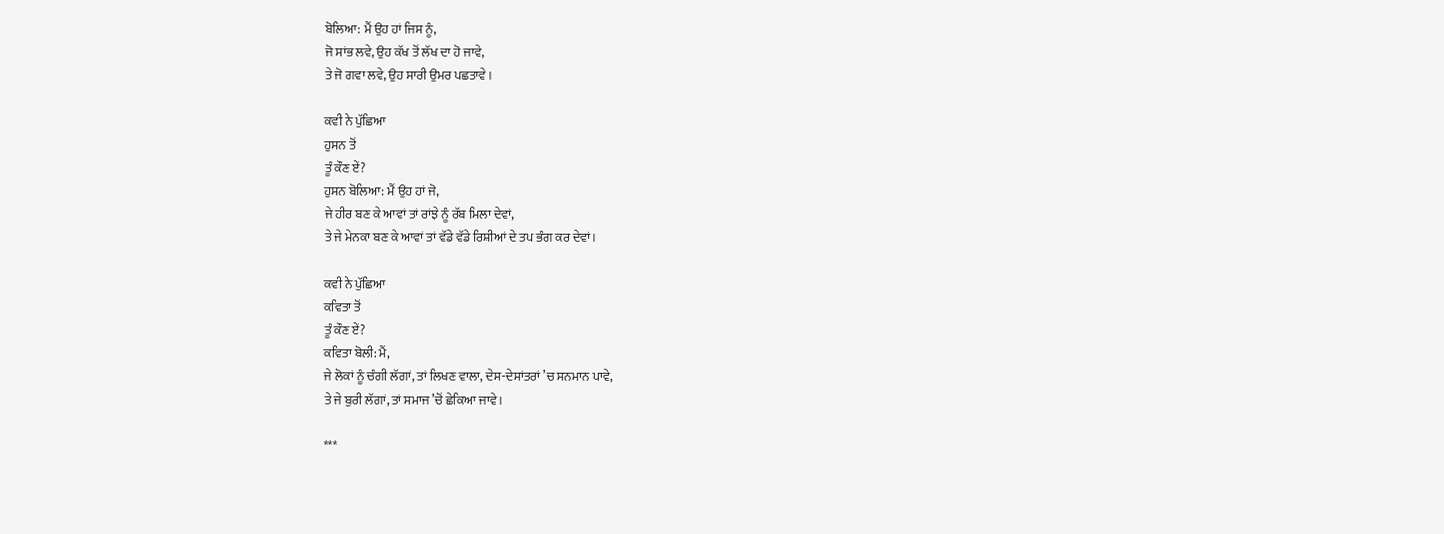ਬੋਲਿਆ: ਮੈਂ ਉਹ ਹਾਂ ਜਿਸ ਨੂੰ,
ਜੋ ਸਾਂਭ ਲਵੇ, ਉਹ ਕੱਖ ਤੋਂ ਲੱਖ ਦਾ ਹੋ ਜਾਵੇ,
ਤੇ ਜੋ ਗਵਾ ਲਵੇ, ਉਹ ਸਾਰੀ ਉਮਰ ਪਛਤਾਵੇ ।

ਕਵੀ ਨੇ ਪੁੱਛਿਆ
ਹੁਸਨ ਤੋਂ
ਤੂੰ ਕੌਣ ਏਂ?
ਹੁਸਨ ਬੋਲਿਆ: ਮੈਂ ਉਹ ਹਾਂ ਜੋ,
ਜੇ ਹੀਰ ਬਣ ਕੇ ਆਵਾਂ ਤਾਂ ਰਾਂਝੇ ਨੂੰ ਰੱਬ ਮਿਲਾ ਦੇਵਾਂ,
ਤੇ ਜੇ ਮੇਨਕਾ ਬਣ ਕੇ ਆਵਾਂ ਤਾਂ ਵੱਡੇ ਵੱਡੇ ਰਿਸ਼ੀਆਂ ਦੇ ਤਪ ਭੰਗ ਕਰ ਦੇਵਾਂ।

ਕਵੀ ਨੇ ਪੁੱਛਿਆ
ਕਵਿਤਾ ਤੋਂ
ਤੂੰ ਕੌਣ ਏਂ?
ਕਵਿਤਾ ਬੋਲੀ: ਮੈਂ,
ਜੇ ਲੋਕਾਂ ਨੂੰ ਚੰਗੀ ਲੱਗਾਂ, ਤਾਂ ਲਿਖਣ ਵਾਲਾ, ਦੇਸ-ਦੇਸਾਂਤਰਾਂ ’ਚ ਸਨਮਾਨ ਪਾਵੇ,
ਤੇ ਜੇ ਬੁਰੀ ਲੱਗਾਂ, ਤਾਂ ਸਮਾਜ ’ਚੋਂ ਛੇਕਿਆ ਜਾਵੇ।

***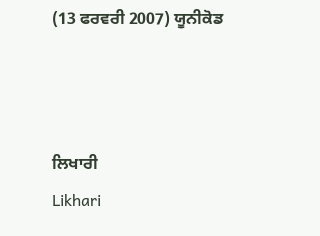(13 ਫਰਵਰੀ 2007) ਯੂਨੀਕੋਡ



ਲਿਖਾਰੀ
Likhari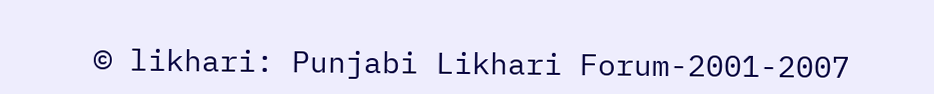© likhari: Punjabi Likhari Forum-2001-2007